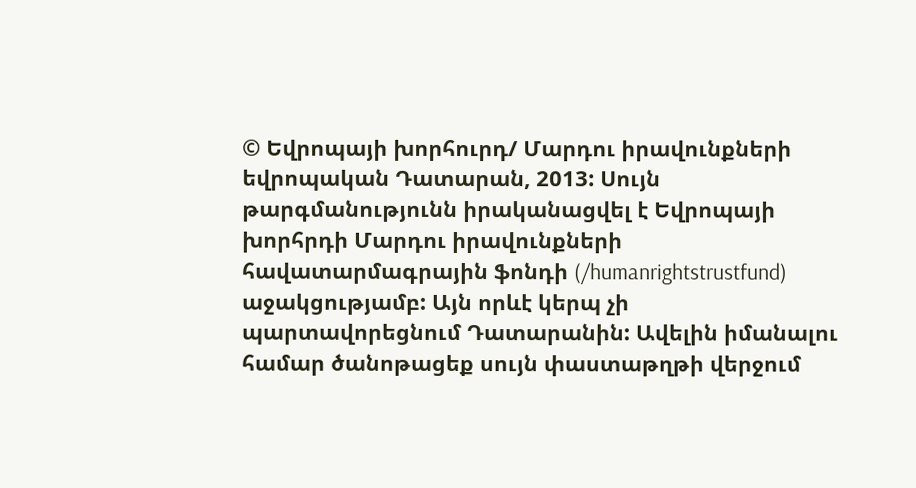© Եվրոպայի խորհուրդ/ Մարդու իրավունքների եվրոպական Դատարան, 2013: Սույն թարգմանությունն իրականացվել է Եվրոպայի խորհրդի Մարդու իրավունքների հավատարմագրային ֆոնդի (/humanrightstrustfund) աջակցությամբ: Այն որևէ կերպ չի պարտավորեցնում Դատարանին: Ավելին իմանալու համար ծանոթացեք սույն փաստաթղթի վերջում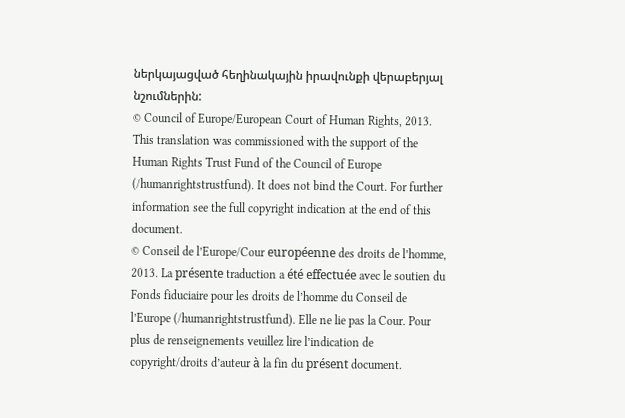ներկայացված հեղինակային իրավունքի վերաբերյալ նշումներին:
© Council of Europe/European Court of Human Rights, 2013. This translation was commissioned with the support of the Human Rights Trust Fund of the Council of Europe (/humanrightstrustfund). It does not bind the Court. For further information see the full copyright indication at the end of this document.
© Conseil de l’Europe/Cour européenne des droits de l’homme, 2013. La présente traduction a été effectuée avec le soutien du Fonds fiduciaire pour les droits de l’homme du Conseil de l’Europe (/humanrightstrustfund). Elle ne lie pas la Cour. Pour plus de renseignements veuillez lire l’indication de copyright/droits d’auteur à la fin du présent document.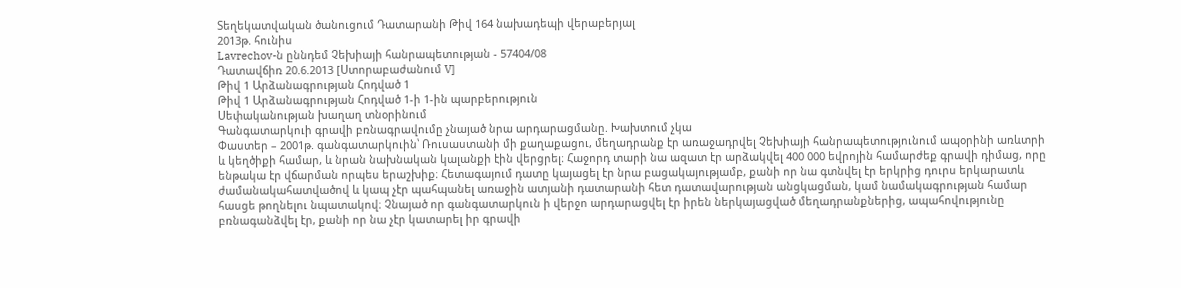Տեղեկատվական ծանուցում Դատարանի Թիվ 164 նախադեպի վերաբերյալ
2013թ. հունիս
Lavrechov-ն ըննդեմ Չեխիայի հանրապետության - 57404/08
Դատավճիռ 20.6.2013 [Ստորաբաժանում V]
Թիվ 1 Արձանագրության Հոդված 1
Թիվ 1 Արձանագրության Հոդված 1-ի 1-ին պարբերություն
Սեփականության խաղաղ տնօրինում
Գանգատարկուի գրավի բռնագրավումը չնայած նրա արդարացմանը. Խախտում չկա
Փաստեր – 2001թ. գանգատարկուին՝ Ռուսաստանի մի քաղաքացու, մեղադրանք էր առաջադրվել Չեխիայի հանրապետությունում ապօրինի առևտրի և կեղծիքի համար, և նրան նախնական կալանքի էին վերցրել։ Հաջորդ տարի նա ազատ էր արձակվել 400 000 եվրոյին համարժեք գրավի դիմաց, որը ենթակա էր վճարման որպես երաշխիք։ Հետագայում դատը կայացել էր նրա բացակայությամբ, քանի որ նա գտնվել էր երկրից դուրս երկարատև ժամանակահատվածով և կապ չէր պահպանել առաջին ատյանի դատարանի հետ դատավարության անցկացման, կամ նամակագրության համար հասցե թողնելու նպատակով։ Չնայած որ գանգատարկուն ի վերջո արդարացվել էր իրեն ներկայացված մեղադրանքներից, ապահովությունը բռնագանձվել էր, քանի որ նա չէր կատարել իր գրավի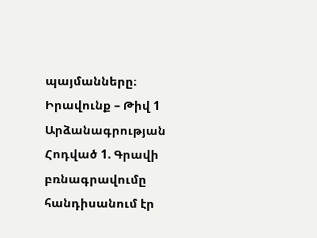պայմանները։
Իրավունք – Թիվ 1 Արձանագրության Հոդված 1. Գրավի բռնագրավումը հանդիսանում էր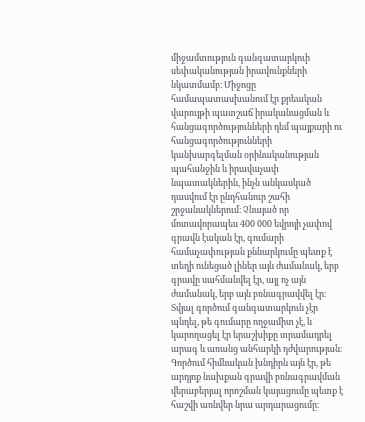միջամտություն գանգատարկուի սեփականության իրավունքների նկատմամբ։ Միջոցը համապատասխանում էր քրեական վարույթի պատշաճ իրականացման և հանցագործությունների դեմ պայքարի ու հանցագործությունների կանխարգելման օրինականության պահանջին և իրավաչափ նպատակներին, ինչն անկասկած դասվում էր ընդհանուր շահի շրջանակներում։ Չնայած որ մոտավորապես 400 000 եվրոյի չափով գրավն էական էր, գումարի համաչափության քննարկումը պետք է տեղի ունեցած լիներ այն ժամանակ, երբ գրավը սահմանվել էր, այլ ոչ այն ժամանակ, երբ այն բռնագրավվել էր։ Տվյալ գործում գանգատարկուն չէր պնդել, թե գումարը ողջամիտ չէ, և կարողացել էր երաշխիքը տրամադրել արագ և առանց անհարկի դժվարության։ Գործում հիմնական խնդիրն այն էր, թե արդյոք նախքան գրավի բռնագրավման վերաբերյալ որոշման կայացումը պետք է հաշվի առնվեր նրա արդարացումը։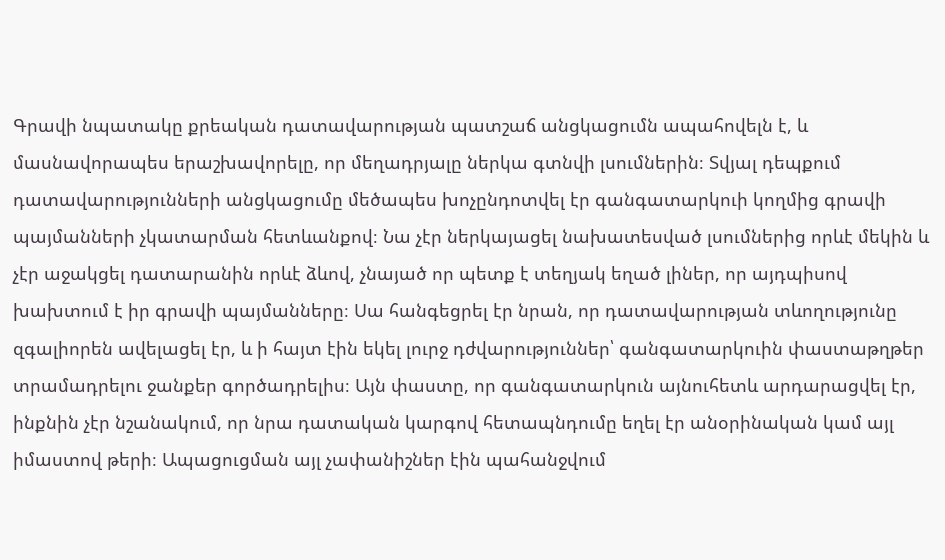Գրավի նպատակը քրեական դատավարության պատշաճ անցկացումն ապահովելն է, և մասնավորապես երաշխավորելը, որ մեղադրյալը ներկա գտնվի լսումներին։ Տվյալ դեպքում դատավարությունների անցկացումը մեծապես խոչընդոտվել էր գանգատարկուի կողմից գրավի պայմանների չկատարման հետևանքով։ Նա չէր ներկայացել նախատեսված լսումներից որևէ մեկին և չէր աջակցել դատարանին որևէ ձևով, չնայած որ պետք է տեղյակ եղած լիներ, որ այդպիսով խախտում է իր գրավի պայմանները։ Սա հանգեցրել էր նրան, որ դատավարության տևողությունը զգալիորեն ավելացել էր, և ի հայտ էին եկել լուրջ դժվարություններ՝ գանգատարկուին փաստաթղթեր տրամադրելու ջանքեր գործադրելիս։ Այն փաստը, որ գանգատարկուն այնուհետև արդարացվել էր, ինքնին չէր նշանակում, որ նրա դատական կարգով հետապնդումը եղել էր անօրինական կամ այլ իմաստով թերի։ Ապացուցման այլ չափանիշներ էին պահանջվում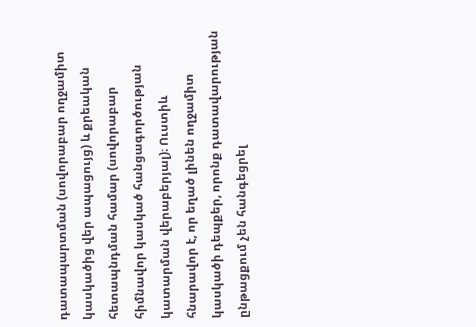դատապարտման (սովորաբար ողջամիտ կասկածից վեր ապացույց) և քրեական հետապնդման համար (սովորաբար հիմնավոր կասկած հանցագործության կատարման վերաբերյալ)։ Ուստիև հնարավոր է, որ եղած լինեն ողջամիտ կասկածի դեպքեր, որոնք դատավարության ընթացքում չեն հանգեցրել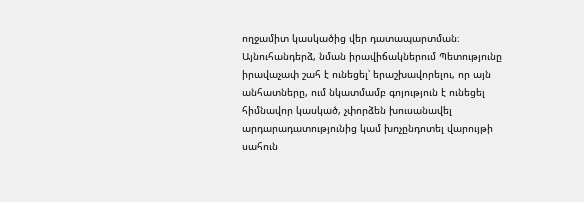ողջամիտ կասկածից վեր դատապարտման։ Այնուհանդերձ, նման իրավիճակներում Պետությունը իրավաչափ շահ է ունեցել՝ երաշխավորելու, որ այն անհատները, ում նկատմամբ գոյություն է ունեցել հիմնավոր կասկած, չփորձեն խուսանավել արդարադատությունից կամ խոչընդոտել վարույթի սահուն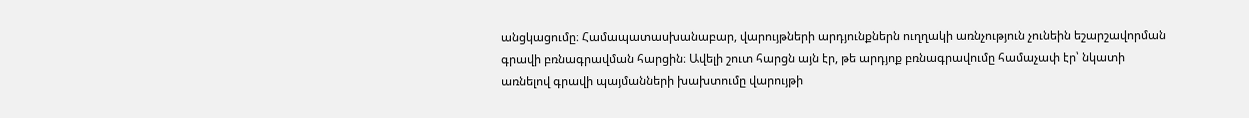անցկացումը։ Համապատասխանաբար, վարույթների արդյունքներն ուղղակի առնչություն չունեին եշարշավորման գրավի բռնագրավման հարցին։ Ավելի շուտ հարցն այն էր, թե արդյոք բռնագրավումը համաչափ էր՝ նկատի առնելով գրավի պայմանների խախտումը վարույթի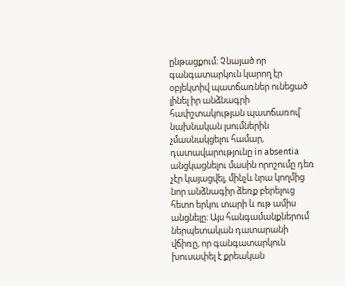ընթացքում։ Չնայած որ գանգատարկուն կարող էր օբյեկտիվ պատճառներ ունեցած լինել իր անձնագրի հափշտակության պատճառով՝ նախնական լսումներին չմասնակցելու համար, դատավարությունը in absentia անցկացնելու մասին որոշումը դեռ չէր կայացվել, մինչև նրա կողմից նոր անձնագիր ձեռք բերելուց հետո երկու տարի և ութ ամիս անցնելը։ Այս հանգամանքներում ներպետական դատարանի վճիռը, որ գանգատարկուն խուսափել է քրեական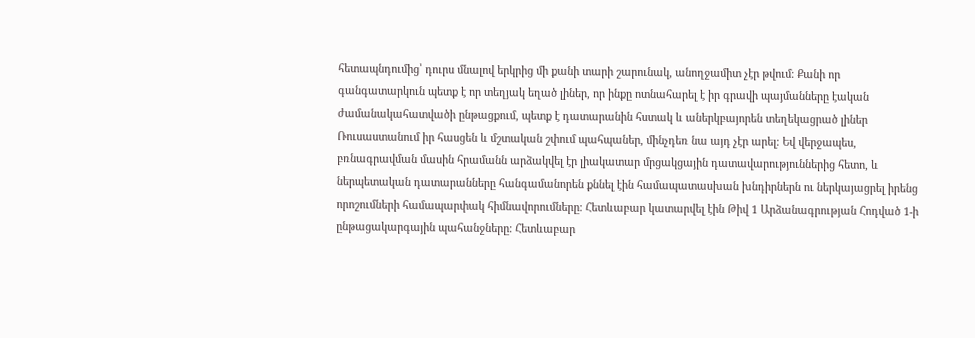հետապնդումից՝ դուրս մնալով երկրից մի քանի տարի շարունակ, անողջամիտ չէր թվում։ Քանի որ գանգատարկուն պետք է որ տեղյակ եղած լիներ, որ ինքը ոտնահարել է իր գրավի պայմանները էական ժամանակահատվածի ընթացքում, պետք է դատարանին հստակ և աներկբայորեն տեղեկացրած լիներ Ռուսաստանում իր հասցեն և մշտական շփում պահպաներ, մինչդեռ նա այդ չէր արել։ Եվ վերջապես, բռնագրավման մասին հրամանն արձակվել էր լիակատար մրցակցային դատավարություններից հետո, և ներպետական դատարանները հանգամանորեն քննել էին համապատասխան խնդիրներն ու ներկայացրել իրենց որոշումների համապարփակ հիմնավորումները։ Հետևաբար կատարվել էին Թիվ 1 Արձանագրության Հոդված 1-ի ընթացակարգային պահանջները։ Հետևաբար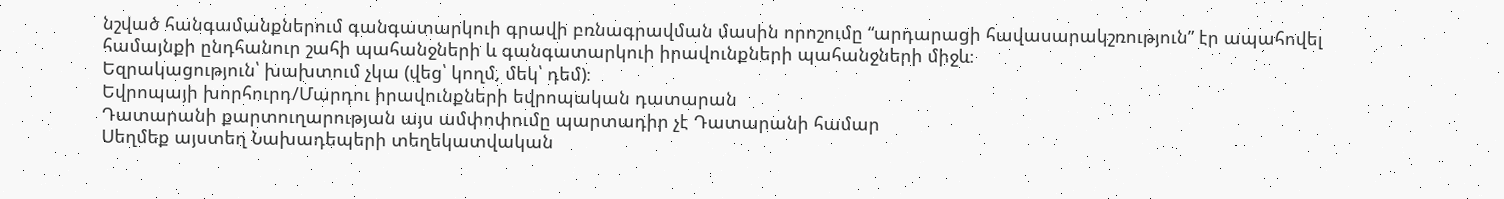նշված հանգամանքներում գանգատարկուի գրավի բռնագրավման մասին որոշումը “արդարացի հավասարակշռություն” էր ապահովել համայնքի ընդհանուր շահի պահանջների և գանգատարկուի իրավունքների պահանջների միջև։
Եզրակացություն՝ խախտում չկա (վեց՝ կողմ, մեկ՝ դեմ)։
Եվրոպայի խորհուրդ/Մարդու իրավունքների եվրոպական դատարան
Դատարանի քարտուղարության այս ամփոփումը պարտադիր չէ Դատարանի համար
Սեղմեք այստեղ Նախադեպերի տեղեկատվական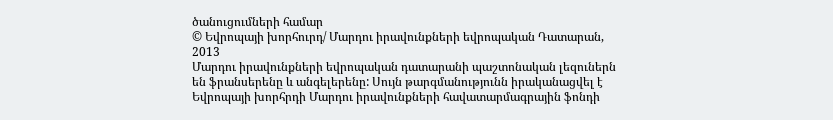ծանուցումների համար
© Եվրոպայի խորհուրդ/ Մարդու իրավունքների եվրոպական Դատարան, 2013
Մարդու իրավունքների եվրոպական դատարանի պաշտոնական լեզուներն են ֆրանսերենը և անգելերենը: Սույն թարգմանությունն իրականացվել է Եվրոպայի խորհրդի Մարդու իրավունքների հավատարմագրային ֆոնդի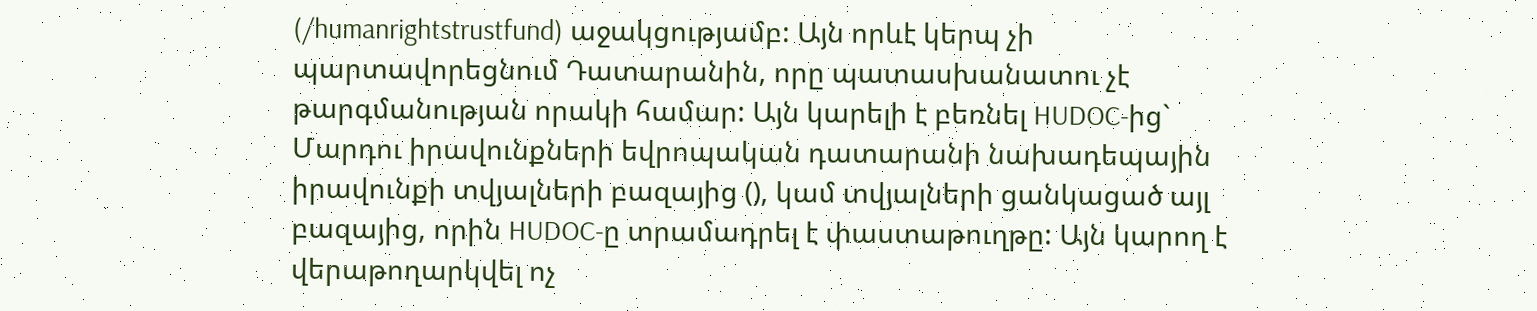(/humanrightstrustfund) աջակցությամբ: Այն որևէ կերպ չի պարտավորեցնում Դատարանին, որը պատասխանատու չէ թարգմանության որակի համար: Այն կարելի է բեռնել HUDOC-ից` Մարդու իրավունքների եվրոպական դատարանի նախադեպային իրավունքի տվյալների բազայից (), կամ տվյալների ցանկացած այլ բազայից, որին HUDOC-ը տրամադրել է փաստաթուղթը: Այն կարող է վերաթողարկվել ոչ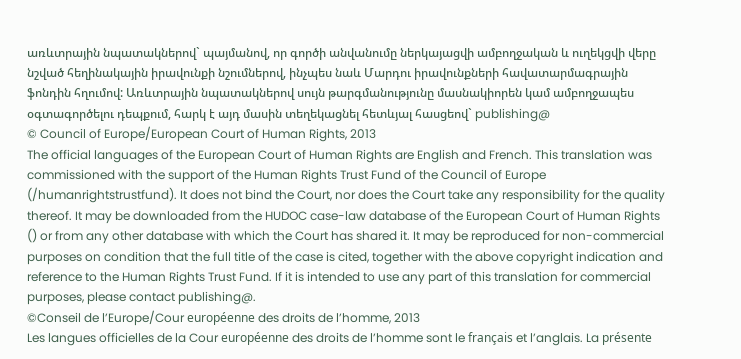առևտրային նպատակներով` պայմանով, որ գործի անվանումը ներկայացվի ամբողջական և ուղեկցվի վերը նշված հեղինակային իրավունքի նշումներով, ինչպես նաև Մարդու իրավունքների հավատարմագրային ֆոնդին հղումով: Առևտրային նպատակներով սույն թարգմանությունը մասնակիորեն կամ ամբողջապես օգտագործելու դեպքում, հարկ է այդ մասին տեղեկացնել հետևյալ հասցեով` publishing@
© Council of Europe/European Court of Human Rights, 2013
The official languages of the European Court of Human Rights are English and French. This translation was commissioned with the support of the Human Rights Trust Fund of the Council of Europe (/humanrightstrustfund). It does not bind the Court, nor does the Court take any responsibility for the quality thereof. It may be downloaded from the HUDOC case-law database of the European Court of Human Rights () or from any other database with which the Court has shared it. It may be reproduced for non-commercial purposes on condition that the full title of the case is cited, together with the above copyright indication and reference to the Human Rights Trust Fund. If it is intended to use any part of this translation for commercial purposes, please contact publishing@.
©Conseil de l’Europe/Cour européenne des droits de l’homme, 2013
Les langues officielles de la Cour européenne des droits de l’homme sont le français et l’anglais. La présente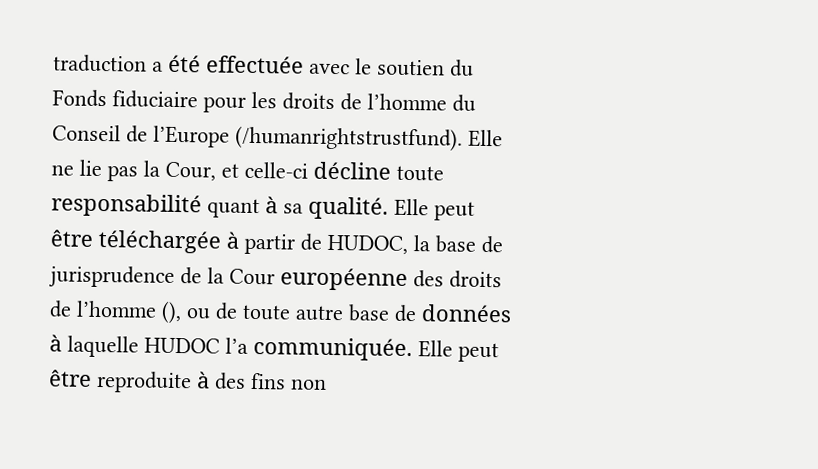traduction a été effectuée avec le soutien du Fonds fiduciaire pour les droits de l’homme du Conseil de l’Europe (/humanrightstrustfund). Elle ne lie pas la Cour, et celle-ci décline toute responsabilité quant à sa qualité. Elle peut être téléchargée à partir de HUDOC, la base de jurisprudence de la Cour européenne des droits de l’homme (), ou de toute autre base de données à laquelle HUDOC l’a communiquée. Elle peut être reproduite à des fins non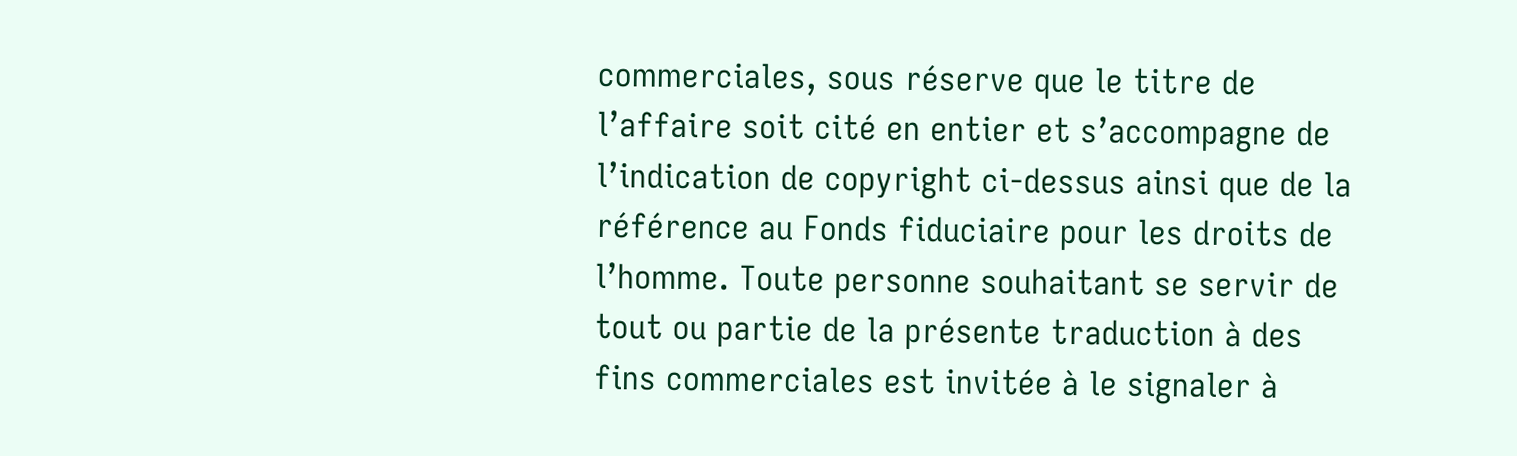commerciales, sous réserve que le titre de l’affaire soit cité en entier et s’accompagne de l’indication de copyright ci-dessus ainsi que de la référence au Fonds fiduciaire pour les droits de l’homme. Toute personne souhaitant se servir de tout ou partie de la présente traduction à des fins commerciales est invitée à le signaler à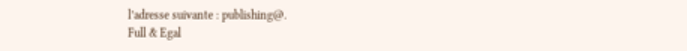l’adresse suivante : publishing@.
Full & Egal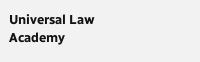Universal Law Academy